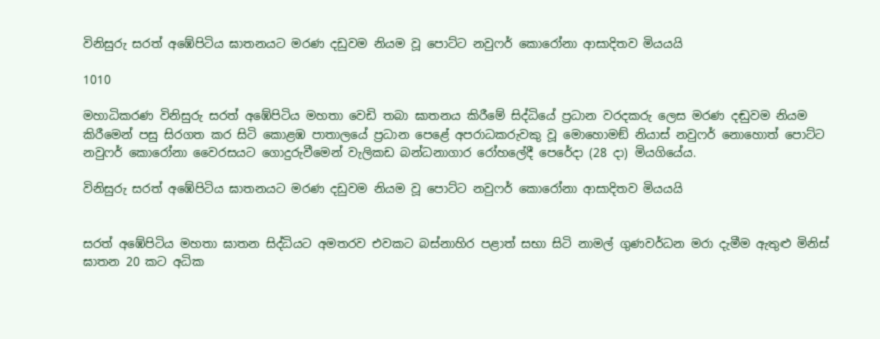විනිසුරු සරත් අඹේපිටිය ඝාතනයට මරණ දඩුවම නියම වූ පොට්ට නවුෆර් කොරෝනා ආසාදිතව මියයයි

1010

මහාධිකරණ විනිසුරු සරත් අඹේපිටිය මහතා වෙඩි තබා ඝාතනය කිරීමේ සිද්ධියේ ප්‍රධාන වරදකරු ලෙස මරණ දඬුවම නියම කිරීමෙන් පසු සිරගත කර සිටි කොළඹ පාතාලයේ ප්‍රධාන පෙළේ අපරාධකරුවකු වූ මොහොමඞ් නියාස් නවුෆර් නොහොත් පොට්ට නවුෆර් කොරෝනා වෛරසයට ගොදුරුවීමෙන් වැලිකඩ බන්ධනාගාර රෝහලේදී පෙරේදා (28 දා) මියගියේය.

විනිසුරු සරත් අඹේපිටිය ඝාතනයට මරණ දඩුවම නියම වූ පොට්ට නවුෆර් කොරෝනා ආසාදිතව මියයයි


සරත් අඹේපිටිය මහතා ඝාතන සිද්ධියට අමතරව එවකට බස්නාහිර පළාත් සභා සිටි නාමල් ගුණවර්ධන මරා දැමීම ඇතුළු මිනිස් ඝාතන 20 කට අධික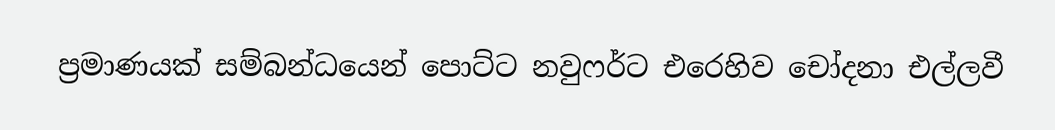ප්‍රමාණයක් සම්බන්ධයෙන් පොට්ට නවුෆර්ට එරෙහිව චෝදනා එල්ලවී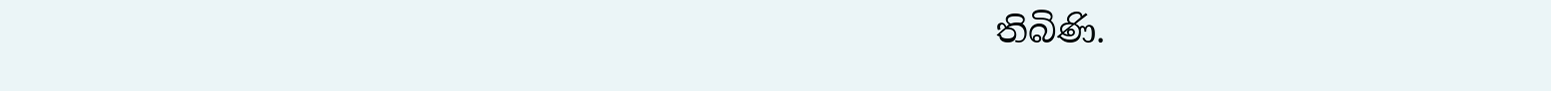තිබිණි.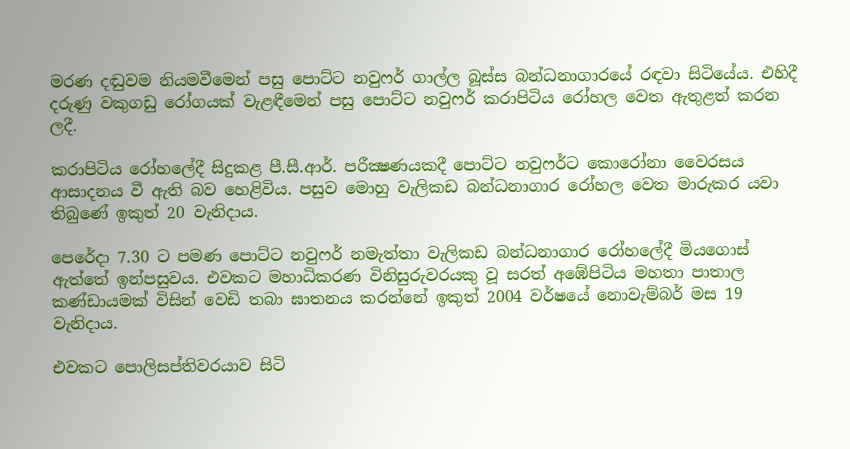මරණ දඬුවම නියමවීමෙන් පසු පොට්ට නවුෆර් ගාල්ල බූස්ස බන්ධනාගාරයේ රඳවා සිටියේය. එහිදී දරුණු වකුගඩු රෝගයක් වැළඳීමෙන් පසු පොට්ට නවුෆර් කරාපිටිය රෝහල වෙත ඇතුළත් කරන ලදී.

කරාපිටිය රෝහලේදී සිදුකළ පී.සී.ආර්. පරීක්‍ෂණයකදී පොට්ට නවුෆර්ට කොරෝනා වෛරසය ආසාදනය වී ඇති බව හෙළිවිය. පසුව මොහු වැලිකඩ බන්ධනාගාර රෝහල වෙත මාරුකර යවා තිබුණේ ඉකුත් 20 වැනිදාය.

පෙරේදා 7.30 ට පමණ පොට්ට නවුෆර් නමැත්තා වැලිකඩ බන්ධනාගාර රෝහලේදී මියගොස් ඇත්තේ ඉන්පසුවය. එවකට මහාධිකරණ විනිසුරුවරයකු වූ සරත් අඹේපිටිය මහතා පාතාල කණ්ඩායමක් විසින් වෙඩි තබා ඝාතනය කරන්නේ ඉකුත් 2004 වර්ෂයේ නොවැම්බර් මස 19 වැනිදාය.

එවකට පොලිසප්තිවරයාව සිටි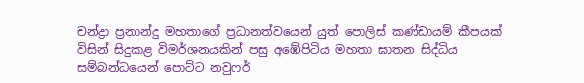චන්ද්‍රා ප්‍රනාන්දු මහතාගේ ප්‍රධානත්වයෙන් යුත් පොලිස් කණ්ඩායම් කීපයක් විසින් සිදුකළ විමර්ශනයකින් පසු අඹේපිටිය මහතා ඝාතන සිද්ධිය සම්බන්ධයෙන් පොට්ට නවුෆර්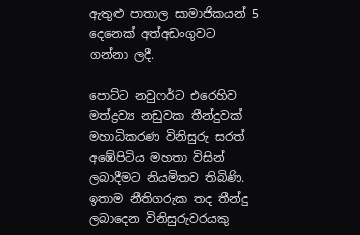ඇතුළු පාතාල සාමාජිකයන් 5 දෙනෙක් අත්අඩංගුවට ගන්නා ලදී.

පොට්ට නවුෆර්ට එරෙහිව මත්ද්‍රව්‍ය නඩුවක තීන්දුවක් මහාධිකරණ විනිසුරු සරත් අඹේපිටිය මහතා විසින් ලබාදීමට නියමිතව තිබිණි. ඉතාම නීතිගරුක තද තීන්දු ලබාදෙන විනිසුරුවරයකු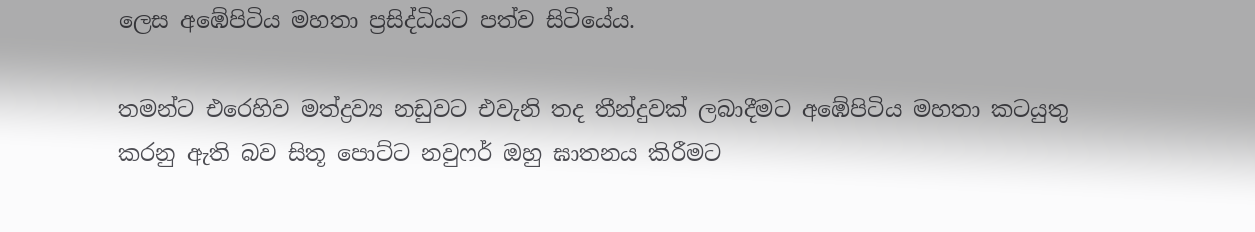ලෙස අඹේපිටිය මහතා ප්‍රසිද්ධියට පත්ව සිටියේය.

තමන්ට එරෙහිව මත්ද්‍රව්‍ය නඩුවට එවැනි තද තීන්දුවක් ලබාදීමට අඹේපිටිය මහතා කටයුතු කරනු ඇති බව සිතූ පොට්ට නවුෆර් ඔහු ඝාතනය කිරීමට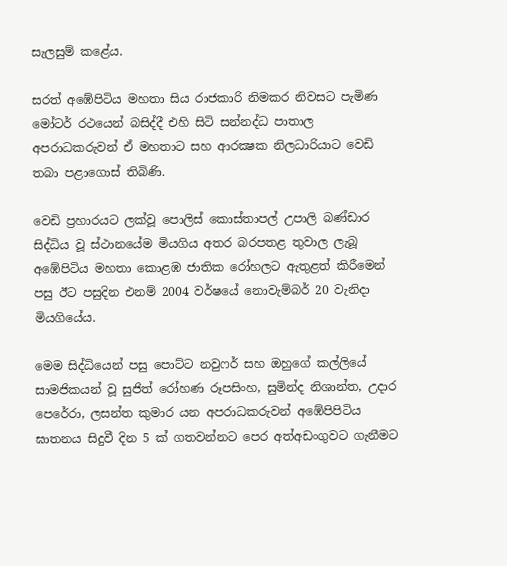සැලසුම් කළේය.

සරත් අඹේපිටිය මහතා සිය රාජකාරි නිමකර නිවසට පැමිණ මෝටර් රථයෙන් බසිද්දී එහි සිටි සන්නද්ධ පාතාල අපරාධකරුවන් ඒ මහතාට සහ ආරක්‍ෂක නිලධාරියාට වෙඩි තබා පළාගොස් තිබිණි.

වෙඩි ප්‍රහාරයට ලක්වූ පොලිස් කොස්තාපල් උපාලි බණ්ඩාර සිද්ධිය වූ ස්ථානයේම මියගිය අතර බරපතළ තුවාල ලැබූ අඹේපිටිය මහතා කොළඹ ජාතික රෝහලට ඇතුළත් කිරීමෙන් පසු ඊට පසුදින එනම් 2004 වර්ෂයේ නොවැම්බර් 20 වැනිදා මියගියේය.

මෙම සිද්ධියෙන් පසු පොට්ට නවුෆර් සහ ඔහුගේ කල්ලියේ සාමජිකයන් වූ සුජිත් රෝහණ රූපසිංහ, සුමින්ද නිශාන්ත, උදාර පෙරේරා, ලසන්ත කුමාර යන අපරාධකරුවන් අඹේපිපිටිය ඝාතනය සිදුවී දින 5 ක් ගතවන්නට පෙර අත්අඩංගුවට ගැනීමට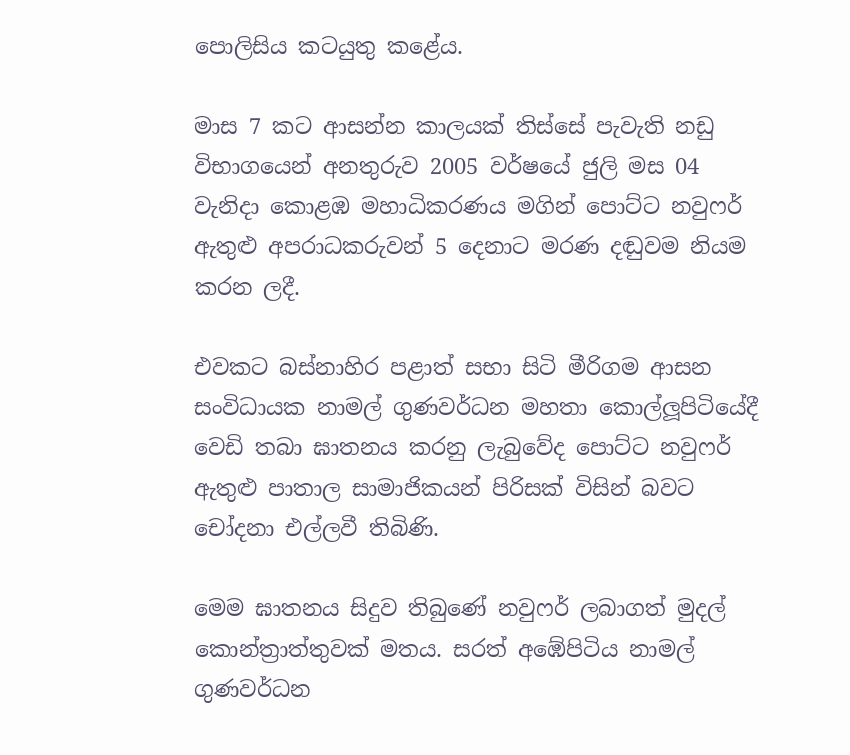පොලිසිය කටයුතු කළේය.

මාස 7 කට ආසන්න කාලයක් තිස්සේ පැවැති නඩු විභාගයෙන් අනතුරුව 2005 වර්ෂයේ ජුලි මස 04 වැනිදා කොළඹ මහාධිකරණය මගින් පොට්ට නවුෆර් ඇතුළු අපරාධකරුවන් 5 දෙනාට මරණ දඬුවම නියම කරන ලදී.

එවකට බස්නාහිර පළාත් සභා සිටි මීරිගම ආසන සංවිධායක නාමල් ගුණවර්ධන මහතා කොල්ලූපිටියේදී වෙඩි තබා ඝාතනය කරනු ලැබුවේද පොට්ට නවුෆර් ඇතුළු පාතාල සාමාජිකයන් පිරිසක් විසින් බවට චෝදනා එල්ලවී තිබිණි.

මෙම ඝාතනය සිදුව තිබුණේ නවුෆර් ලබාගත් මුදල් කොන්ත්‍රාත්තුවක් මතය. සරත් අඹේපිටිය නාමල් ගුණවර්ධන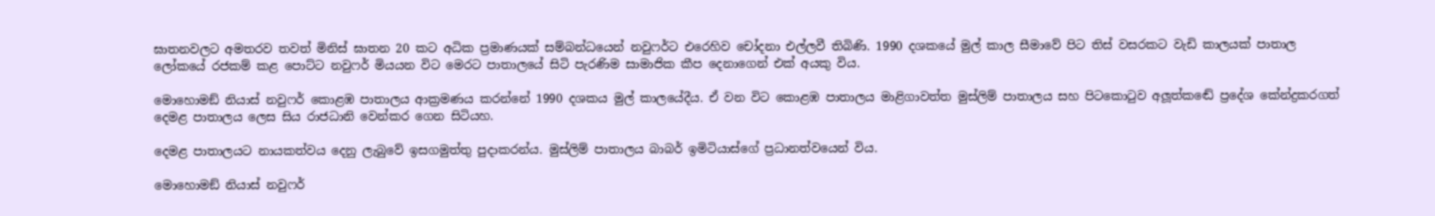ඝාතනවලට අමතරව තවත් මිනිස් ඝාතන 20 කට අධික ප්‍රමාණයක් සම්බන්ධයෙන් නවුෆර්ට එරෙහිව චෝදනා එල්ලවී තිබිණි. 1990 දශකයේ මුල් කාල සීමාවේ පිට තිස් වසරකට වැඩි කාලයක් පාතාල ලෝකයේ රජකම් කළ පොට්ට නවුෆර් මියයන විට මෙරට පාතාලයේ සිටි පැරණිම සාමාජික කීප දෙනාගෙන් එක් අයකු විය.

මොහොමඞ් නියාස් නවුෆර් කොළඹ පාතාලය ආක්‍රමණය කරන්නේ 1990 දශකය මුල් කාලයේදීය. ඒ වන විට කොළඹ පාතාලය මාළිගාවත්ත මුස්ලිම් පාතාලය සහ පිටකොටුව අලූත්කඬේ ප්‍රදේශ කේන්ද්‍රකරගත් දෙමළ පාතාලය ලෙස සිය රාජධානි වෙන්කර ගෙන සිටියහ.

දෙමළ පාතාලයට නායකත්වය දෙනු ලැබුවේ ඉසගමුත්තු පුදාකරන්ය. මුස්ලිම් පාතාලය බාබර් ඉමිටියාස්ගේ ප්‍රධානත්වයෙන් විය.

මොහොමඞ් නියාස් නවුෆර්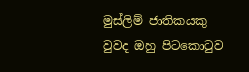මුස්ලිම් ජාතිකයකු වුවද ඔහු පිටකොටුව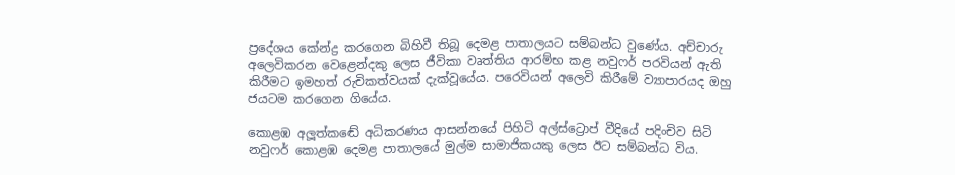ප්‍රදේශය කේන්ද්‍ර කරගෙන බිහිවී තිබූ දෙමළ පාතාලයට සම්බන්ධ වුණේය. අච්චාරු අලෙවිකරන වෙළෙන්දකු ලෙස ජීවිකා වෘත්තිය ආරම්භ කළ නවුෆර් පරවියන් ඇති කිරීමට ඉමහත් රුචිකත්වයක් දැක්වූයේය. පරෙවියන් අලෙවි කිරීමේ ව්‍යාපාරයද ඔහු ජයටම කරගෙන ගියේය.

කොළඹ අලූත්කඬේ අධිකරණය ආසන්නයේ පිහිටි අල්ස්ට්‍රොප් වීදියේ පදිංචිව සිටි නවුෆර් කොළඹ දෙමළ පාතාලයේ මුල්ම සාමාජිකයකු ලෙස ඊට සම්බන්ධ විය.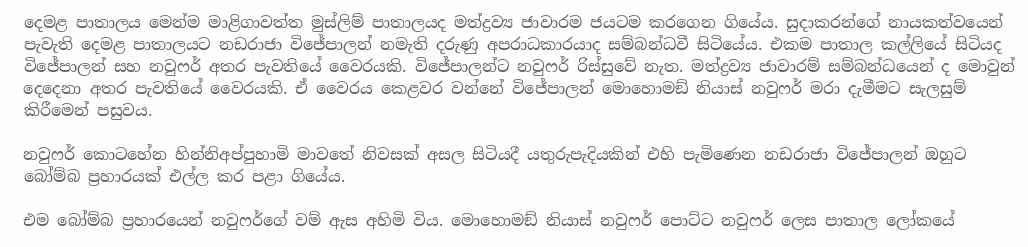දෙමළ පාතාලය මෙන්ම මාළිගාවත්ත මුස්ලිම් පාතාලයද මත්ද්‍රව්‍ය ජාවාරම ජයටම කරගෙන ගියේය. සුදාකරන්ගේ නායකත්වයෙන් පැවැති දෙමළ පාතාලයට නඩරාජා විජේපාලන් නමැති දරුණු අපරාධකාරයාද සම්බන්ධවී සිටියේය. එකම පාතාල කල්ලියේ සිටියද විජේපාලන් සහ නවුෆර් අතර පැවතියේ වෛරයකි. විජේපාලන්ට නවුෆර් රිස්සුවේ නැත. මත්ද්‍රව්‍ය ජාවාරම් සම්බන්ධයෙන් ද මොවුන් දෙදෙනා අතර පැවතියේ වෛරයකි. ඒ වෛරය කෙළවර වන්නේ විජේපාලන් මොහොමඞ් නියාස් නවුෆර් මරා දැමීමට සැලසුම් කිරීමෙන් පසුවය.

නවුෆර් කොටහේන හින්නිඅප්පුහාමි මාවතේ නිවසක් අසල සිටියදී යතුරුපැදියකින් එහි පැමිණෙන නඩරාජා විජේපාලන් ඔහුට බෝම්බ ප්‍රහාරයක් එල්ල කර පළා ගියේය.

එම බෝම්බ ප්‍රහාරයෙන් නවුෆර්ගේ වම් ඇස අහිමි විය. මොහොමඞ් නියාස් නවුෆර් පොට්ට නවුෆර් ලෙස පාතාල ලෝකයේ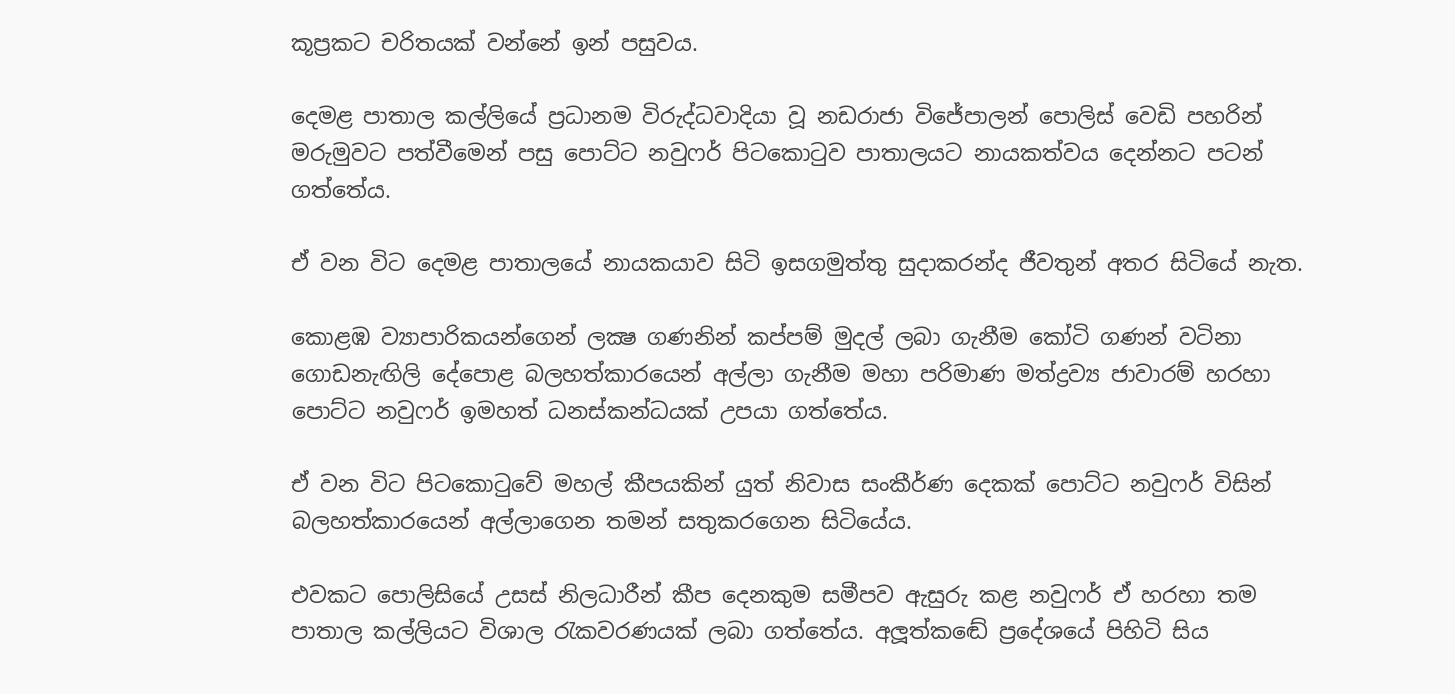කූප්‍රකට චරිතයක් වන්නේ ඉන් පසුවය.

දෙමළ පාතාල කල්ලියේ ප්‍රධානම විරුද්ධවාදියා වූ නඩරාජා විජේපාලන් පොලිස් වෙඩි පහරින් මරුමුවට පත්වීමෙන් පසු පොට්ට නවුෆර් පිටකොටුව පාතාලයට නායකත්වය දෙන්නට පටන් ගත්තේය.

ඒ වන විට දෙමළ පාතාලයේ නායකයාව සිටි ඉසගමුත්තු සුදාකරන්ද ජීවතුන් අතර සිටියේ නැත.

කොළඹ ව්‍යාපාරිකයන්ගෙන් ලක්‍ෂ ගණනින් කප්පම් මුදල් ලබා ගැනීම කෝටි ගණන් වටිනා ගොඩනැඟිලි දේපොළ බලහත්කාරයෙන් අල්ලා ගැනීම මහා පරිමාණ මත්ද්‍රව්‍ය ජාවාරම් හරහා පොට්ට නවුෆර් ඉමහත් ධනස්කන්ධයක් උපයා ගත්තේය.

ඒ වන විට පිටකොටුවේ මහල් කීපයකින් යුත් නිවාස සංකීර්ණ දෙකක් පොට්ට නවුෆර් විසින් බලහත්කාරයෙන් අල්ලාගෙන තමන් සතුකරගෙන සිටියේය.

එවකට පොලිසියේ උසස් නිලධාරීන් කීප දෙනකුම සමීපව ඇසුරු කළ නවුෆර් ඒ හරහා තම පාතාල කල්ලියට විශාල රැකවරණයක් ලබා ගත්තේය. අලූත්කඬේ ප්‍රදේශයේ පිහිටි සිය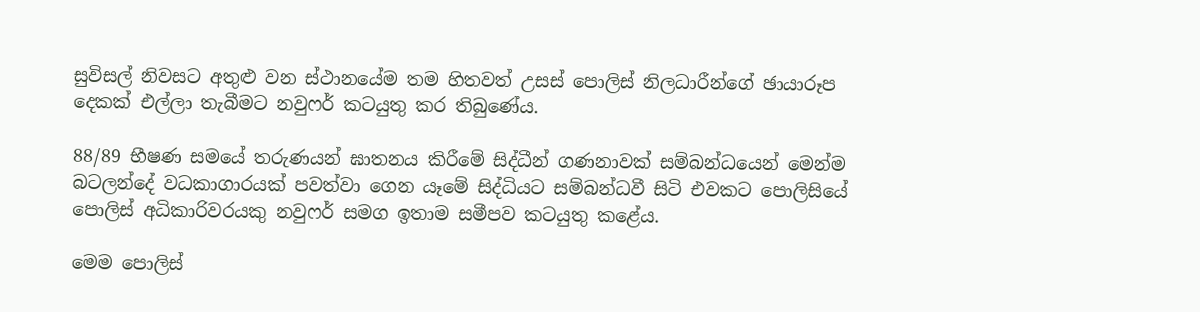සුවිසල් නිවසට අතුළු වන ස්ථානයේම තම හිතවත් උසස් පොලිස් නිලධාරීන්ගේ ඡායාරූප දෙකක් එල්ලා තැබීමට නවුෆර් කටයුතු කර තිබුණේය.

88/89 භීෂණ සමයේ තරුණයන් ඝාතනය කිරීමේ සිද්ධීන් ගණනාවක් සම්බන්ධයෙන් මෙන්ම බටලන්දේ වධකාගාරයක් පවත්වා ගෙන යෑමේ සිද්ධියට සම්බන්ධවී සිටි එවකට පොලිසියේ පොලිස් අධිකාරිවරයකු නවුෆර් සමග ඉතාම සමීපව කටයුතු කළේය.

මෙම පොලිස්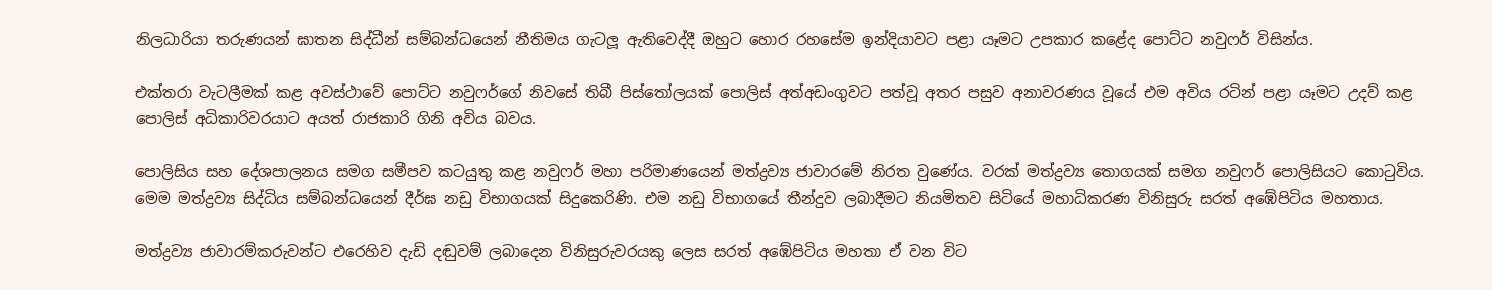නිලධාරියා තරුණයන් ඝාතන සිද්ධීන් සම්බන්ධයෙන් නීතිමය ගැටලූ ඇතිවෙද්දී ඔහුට හොර රහසේම ඉන්දියාවට පළා යෑමට උපකාර කළේද පොට්ට නවුෆර් විසින්ය.

එක්තරා වැටලීමක් කළ අවස්ථාවේ පොට්ට නවුෆර්ගේ නිවසේ තිබී පිස්තෝලයක් පොලිස් අත්අඩංගුවට පත්වූ අතර පසුව අනාවරණය වූයේ එම අවිය රටින් පළා යෑමට උදව් කළ පොලිස් අධිකාරිවරයාට අයත් රාජකාරි ගිනි අවිය බවය.

පොලිසිය සහ දේශපාලනය සමග සමීපව කටයුතු කළ නවුෆර් මහා පරිමාණයෙන් මත්ද්‍රව්‍ය ජාවාරමේ නිරත වුණේය. වරක් මත්ද්‍රව්‍ය තොගයක් සමග නවුෆර් පොලිසියට කොටුවිය. මෙම මත්ද්‍රව්‍ය සිද්ධිය සම්බන්ධයෙන් දීර්ඝ නඩු විභාගයක් සිදුකෙරිණි. එම නඩු විභාගයේ තීන්දුව ලබාදීමට නියමිතව සිටියේ මහාධිකරණ විනිසුරු සරත් අඹේපිටිය මහතාය.

මත්ද්‍රව්‍ය ජාවාරම්කරුවන්ට එරෙහිව දැඩි දඬුවම් ලබාදෙන විනිසුරුවරයකු ලෙස සරත් අඹේපිටිය මහතා ඒ වන විට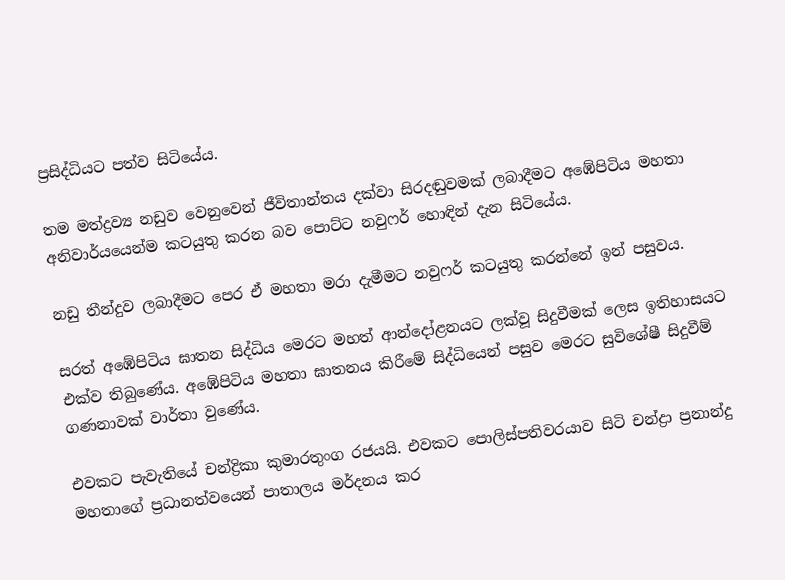ප්‍රසිද්ධියට පත්ව සිටියේය.

තම මත්ද්‍රව්‍ය නඩුව වෙනුවෙන් ජීවිතාන්තය දක්වා සිරදඬුවමක් ලබාදීමට අඹේපිටිය මහතා අනිවාර්යයෙන්ම කටයුතු කරන බව පොට්ට නවුෆර් හොඳින් දැන සිටියේය.

නඩු තීන්දුව ලබාදීමට පෙර ඒ මහතා මරා දැමීමට නවුෆර් කටයුතු කරන්නේ ඉන් පසුවය.

සරත් අඹේපිටිය ඝාතන සිද්ධිය මෙරට මහත් ආන්දෝළනයට ලක්වූ සිදුවීමක් ලෙස ඉතිහාසයට එක්ව තිබුණේය. අඹේපිටිය මහතා ඝාතනය කිරීමේ සිද්ධියෙන් පසුව මෙරට සුවිශේෂී සිදුවීම් ගණනාවක් වාර්තා වුණේය.

එවකට පැවැතියේ චන්ද්‍රිකා කුමාරතුංග රජයයි. එවකට පොලිස්පතිවරයාව සිටි චන්ද්‍රා ප්‍රනාන්දු මහතාගේ ප්‍රධානත්වයෙන් පාතාලය මර්දනය කර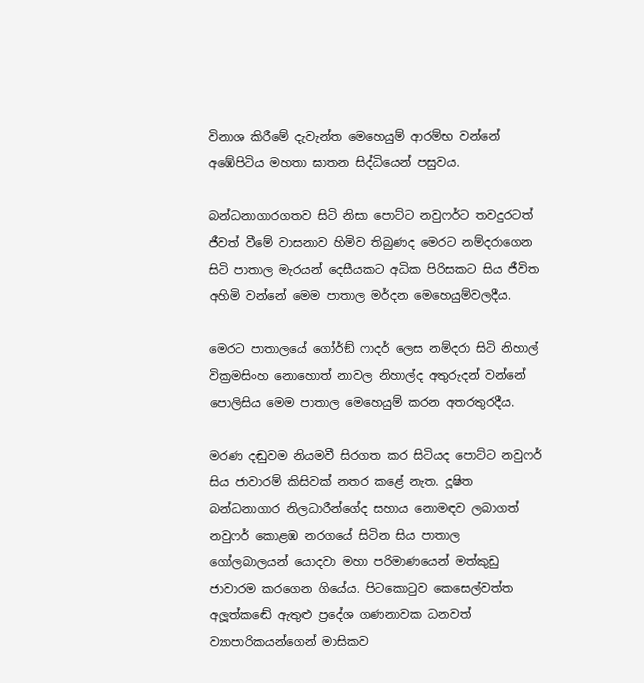විනාශ කිරීමේ දැවැන්ත මෙහෙයුම් ආරම්භ වන්නේ අඹේපිටිය මහතා ඝාතන සිද්ධියෙන් පසුවය.

බන්ධනාගාරගතව සිටි නිසා පොට්ට නවුෆර්ට තවදුරටත් ජීවත් වීමේ වාසනාව හිමිව තිබුණද මෙරට නම්දරාගෙන සිටි පාතාල මැරයන් දෙසීයකට අධික පිරිසකට සිය ජීවිත අහිමි වන්නේ මෙම පාතාල මර්දන මෙහෙයුම්වලදීය.

මෙරට පාතාලයේ ගෝර්ඞ් ෆාදර් ලෙස නම්දරා සිටි නිහාල් වික්‍රමසිංහ නොහොත් නාවල නිහාල්ද අතුරුදන් වන්නේ පොලිසිය මෙම පාතාල මෙහෙයුම් කරන අතරතුරදීය.

මරණ දඬුවම නියමවී සිරගත කර සිටියද පොට්ට නවුෆර් සිය ජාවාරම් කිසිවක් නතර කළේ නැත. දූෂිත බන්ධනාගාර නිලධාරීන්ගේද සහාය නොමඳව ලබාගත් නවුෆර් කොළඹ නරගයේ සිටින සිය පාතාල ගෝලබාලයන් යොදවා මහා පරිමාණයෙන් මත්කුඩු ජාවාරම කරගෙන ගියේය. පිටකොටුව කෙසෙල්වත්ත අලූත්කඬේ ඇතුළු ප්‍රදේශ ගණනාවක ධනවත් ව්‍යාපාරිකයන්ගෙන් මාසිකව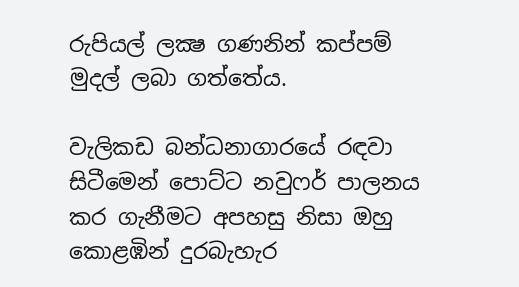රුපියල් ලක්‍ෂ ගණනින් කප්පම් මුදල් ලබා ගත්තේය.

වැලිකඩ බන්ධනාගාරයේ රඳවා සිටීමෙන් පොට්ට නවුෆර් පාලනය කර ගැනීමට අපහසු නිසා ඔහු කොළඹින් දුරබැහැර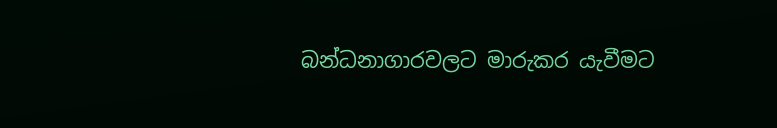බන්ධනාගාරවලට මාරුකර යැවීමට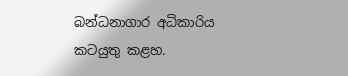බන්ධනාගාර අධිකාරිය කටයුතු කළහ.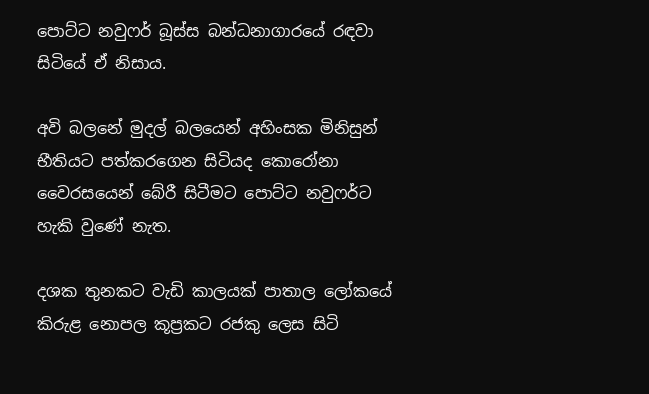පොට්ට නවුෆර් බූස්ස බන්ධනාගාරයේ රඳවා සිටියේ ඒ නිසාය.

අවි බලනේ මුදල් බලයෙන් අහිංසක මිනිසුන් භීතියට පත්කරගෙන සිටියද කොරෝනා වෛරසයෙන් බේරී සිටීමට පොට්ට නවුෆර්ට හැකි වුණේ නැත.

දශක තුනකට වැඩි කාලයක් පාතාල ලෝකයේ කිරුළ නොපල කූප්‍රකට රජකු ලෙස සිටි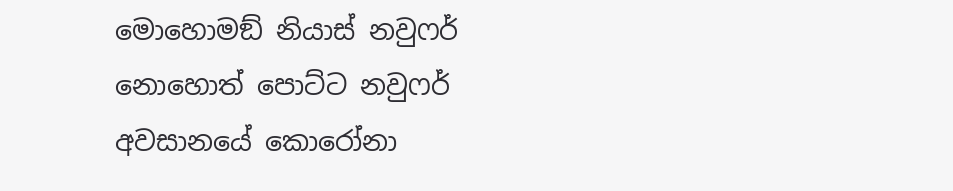මොහොමඞ් නියාස් නවුෆර් නොහොත් පොට්ට නවුෆර් අවසානයේ කොරෝනා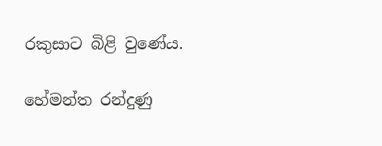රකුසාට බිළි වුණේය.

හේමන්ත රන්දුණු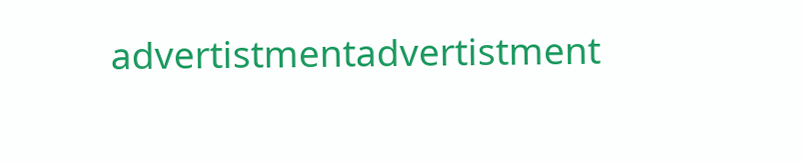advertistmentadvertistment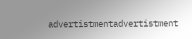advertistmentadvertistment